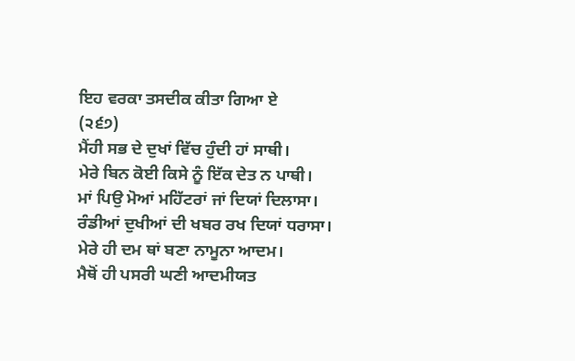ਇਹ ਵਰਕਾ ਤਸਦੀਕ ਕੀਤਾ ਗਿਆ ਏ
(੨੬੭)
ਮੈਂਹੀ ਸਭ ਦੇ ਦੁਖਾਂ ਵਿੱਚ ਹੁੰਦੀ ਹਾਂ ਸਾਥੀ।
ਮੇਰੇ ਬਿਨ ਕੋਈ ਕਿਸੇ ਨੂੰ ਇੱਕ ਦੇਤ ਨ ਪਾਥੀ।
ਮਾਂ ਪਿਉ ਮੋਆਂ ਮਹਿੱਟਰਾਂ ਜਾਂ ਦਿਯਾਂ ਦਿਲਾਸਾ।
ਰੰਡੀਆਂ ਦੁਖੀਆਂ ਦੀ ਖਬਰ ਰਖ ਦਿਯਾਂ ਧਰਾਸਾ।
ਮੇਰੇ ਹੀ ਦਮ ਥਾਂ ਬਣਾ ਨਾਮੂਨਾ ਆਦਮ।
ਮੈਥੋਂ ਹੀ ਪਸਰੀ ਘਣੀ ਆਦਮੀਯਤ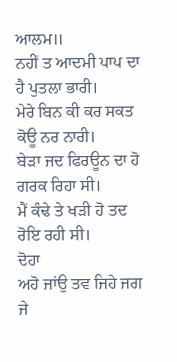ਆਲਮ॥
ਨਹੀਂ ਤ ਆਦਮੀ ਪਾਪ ਦਾ ਹੈ ਪੁਤਲਾ ਭਾਰੀ।
ਮੇਰੇ ਬਿਨ ਕੀ ਕਰ ਸਕਤ ਕੋਊ ਨਰ ਨਾਰੀ।
ਬੇੜਾ ਜਦ ਫਿਰਊਨ ਦਾ ਹੋ ਗਰਕ ਰਿਹਾ ਸੀ।
ਮੈਂ ਕੰਢੇ ਤੇ ਖੜੀ ਹੋ ਤਦ ਰੋਇ ਰਹੀ ਸੀ।
ਦੋਹਾ
ਅਹੋ ਜਾਂਉ ਤਵ ਜਿਹੇ ਜਗ ਜੇ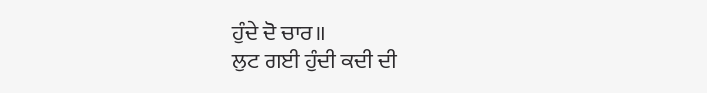ਹੁੰਦੇ ਦੋ ਚਾਰ॥
ਲੁਟ ਗਈ ਹੁੰਦੀ ਕਦੀ ਦੀ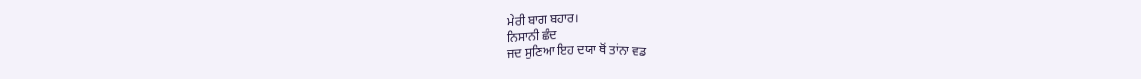ਮੇਰੀ ਬਾਗ ਬਹਾਰ।
ਨਿਸਾਨੀ ਛੰਦ
ਜਦ ਸੁਣਿਆ ਇਹ ਦਯਾ ਥੋਂ ਤਾਂਨਾ ਵਡ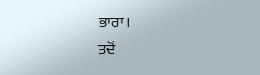ਭਾਰਾ।
ਤਦੋਂ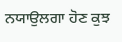ਨਯਾਉਲਗਾ ਹੋਣ ਕੁਝ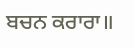ਬਚਨ ਕਰਾਰਾ॥